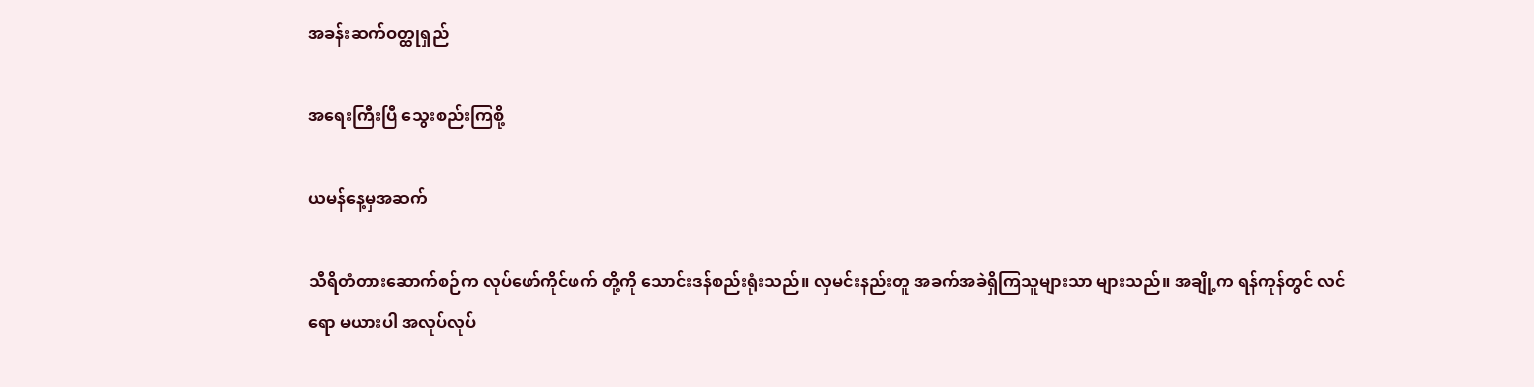အခန်းဆက်ဝတ္ထုရှည်

အရေးကြီးပြီ သွေးစည်းကြစို့

ယမန်နေ့မှအဆက်

သီရိတံတားဆောက်စဉ်က လုပ်ဖော်ကိုင်ဖက် တို့ကို သောင်းဒန်စည်းရုံးသည်။ လှမင်းနည်းတူ အခက်အခဲရှိကြသူများသာ များသည်။ အချို့က ရန်ကုန်တွင် လင်ရော မယားပါ အလုပ်လုပ်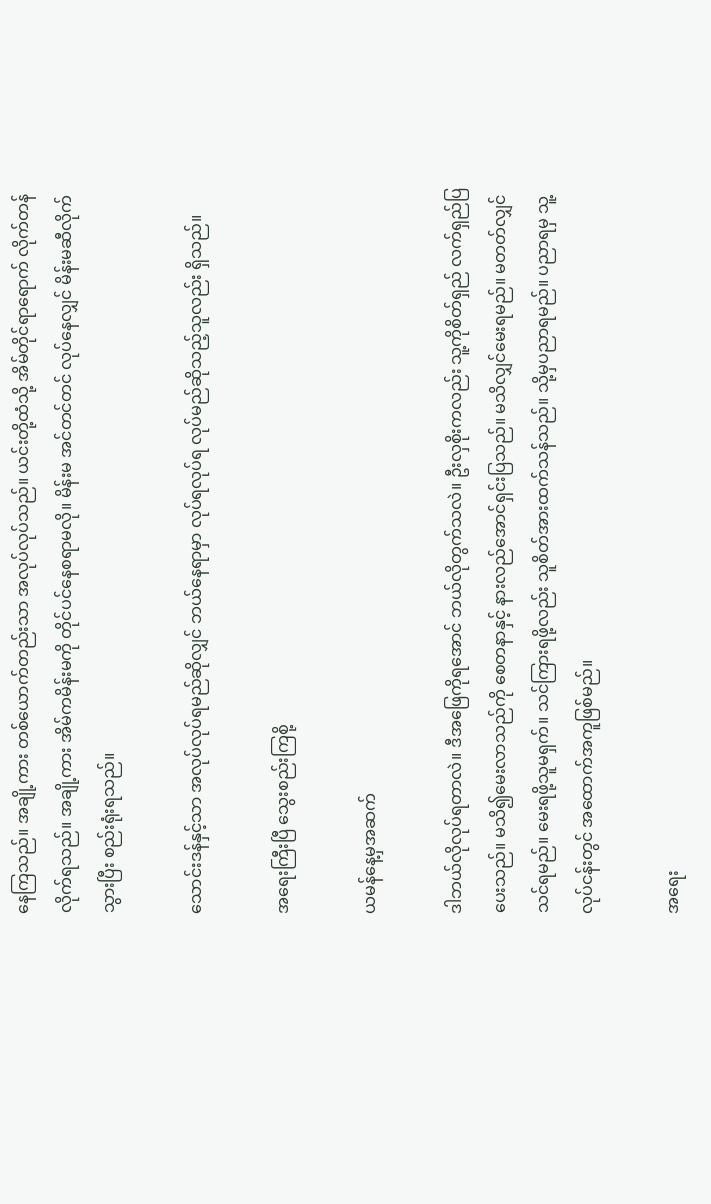နေကြသည်။ အချို့ကား တစ်ယောက်တည်းသာ အလုပ်လုပ်သည်။ ယင်းတို့ထံသို့ အိမ်တိုင်ရာရောက် လိုက်တန်လိုက်ရသည်။ အချို့ကား အိမ်ကမိန်းမကို တိုင်ပင်နေစရာမလို။ မိန်းမ အင်တင်တင် လုပ်နေလျှင် မိန်းမဆီလိုက်သွားပြီး စည်းရုံးရသည်။

သောင်းဒန်နှင့်သာ အလုပ်လုပ်ရမည်ဆိုလျှင် ဘယ်နေရာမှာ လုပ်ရလုပ်ရ လုပ်မည်ဆိုသည့်သူလည်း ရှိသည်။

အရေးကြီးပြီ‌ သွေးစည်းကြစို့

ယမန်နေ့မှအဆက်

ဒါဘယ်လိုလုပ်ရတာလဲ။ ဒီအဖြေကိုရအောင် ဘယ်လိုတွက်သလဲ။ ဦးလှစိုးကလည်း သူ့ကိုစိတ်ရှည် လက်ရှည်ပြပေးသည်။ မသိ၍မေးလာသည်ကို စေတနာနှင့် နားလည်အောင်ရှင်းပြသည်။ မသိလျှင်မေးရမည်။ မတတ်လျှင်သင်ရမည်။ မေးရဖို့သူမရှက်။ သင်ကြားရဖို့လည်း သူစိတ်အားထက်သန်သည်။ သို့မှပညာရမည်။ ပညာရမှ သူ့လုပ်ငန်းတွင် အထောက်အကူဖြစ်မည်။

အရေး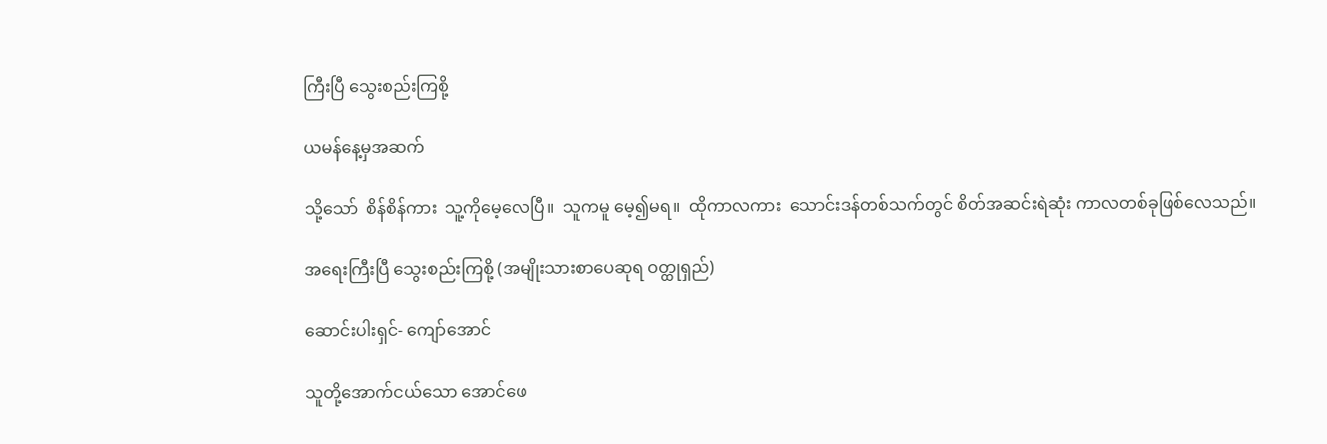ကြီးပြီ သွေးစည်းကြစို့

ယမန်နေ့မှအဆက်

သို့သော်  စိန်စိန်ကား  သူ့ကိုမေ့လေပြီ။  သူကမူ မေ့၍မရ။  ထိုကာလကား  သောင်းဒန်တစ်သက်တွင် စိတ်အဆင်းရဲဆုံး ကာလတစ်ခုဖြစ်လေသည်။

အရေးကြီးပြီ သွေးစည်းကြစို့ (အမျိုးသားစာပေဆုရ ဝတ္ထုရှည်)

ဆောင်းပါးရှင်- ကျော်အောင်

သူတို့အောက်ငယ်သော အောင်ဖေ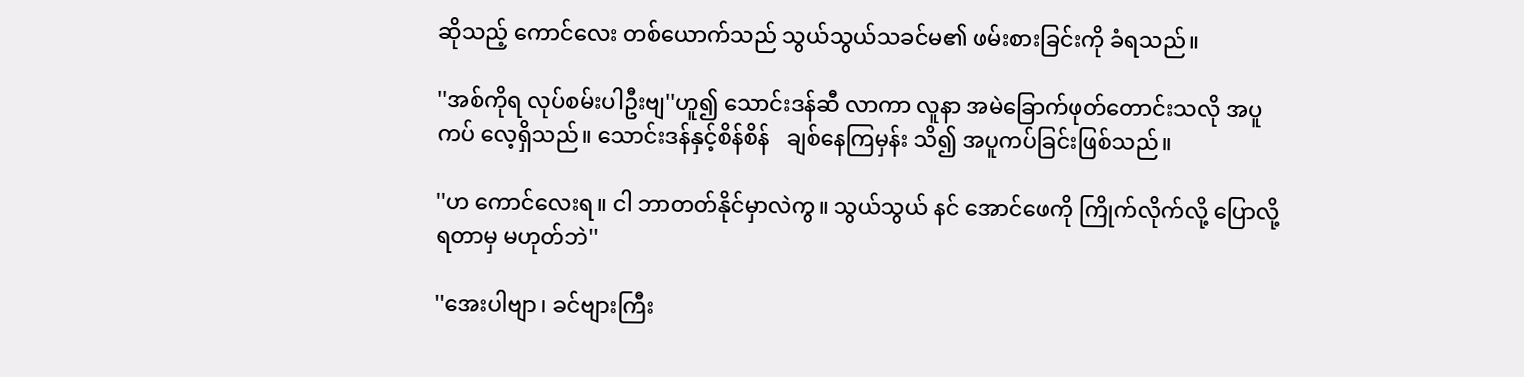ဆိုသည့် ကောင်လေး တစ်ယောက်သည် သွယ်သွယ်သခင်မ၏ ဖမ်းစားခြင်းကို ခံရသည်။

''အစ်ကိုရ လုပ်စမ်းပါဦးဗျ''ဟူ၍ သောင်းဒန်ဆီ လာကာ လူနာ အမဲခြောက်ဖုတ်တောင်းသလို အပူကပ် လေ့ရှိသည်။ သောင်းဒန်နှင့်စိန်စိန်   ချစ်နေကြမှန်း သိ၍ အပူကပ်ခြင်းဖြစ်သည်။

''ဟ ကောင်လေးရ။ ငါ ဘာတတ်နိုင်မှာလဲကွ။ သွယ်သွယ် နင် အောင်ဖေကို ကြိုက်လိုက်လို့ ပြောလို့ ရတာမှ မဟုတ်ဘဲ''

''အေးပါဗျာ၊ ခင်ဗျားကြီး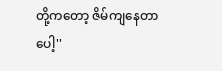တို့ကတော့ ဇိမ်ကျနေတာ ပေါ့''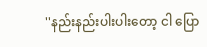''နည်းနည်းပါးပါးတော့ ငါ ပြော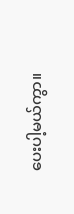ပေးပါ့မယ်ကွာ။